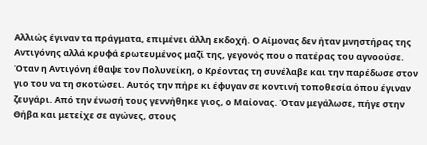Αλλιώς έγιναν τα πράγματα, επιμένει άλλη εκδοχή. Ο Αίμονας δεν ήταν μνηστήρας της Αντιγόνης αλλά κρυφά ερωτευμένος μαζί της, γεγονός που ο πατέρας του αγνοούσε. Όταν η Αντιγόνη έθαψε τον Πολυνείκη, ο Κρέοντας τη συνέλαβε και την παρέδωσε στον γιο του να τη σκοτώσει. Αυτός την πήρε κι έφυγαν σε κοντινή τοποθεσία όπου έγιναν ζευγάρι. Από την ένωσή τους γεννήθηκε γιος, ο Μαίονας. Όταν μεγάλωσε, πήγε στην Θήβα και μετείχε σε αγώνες, στους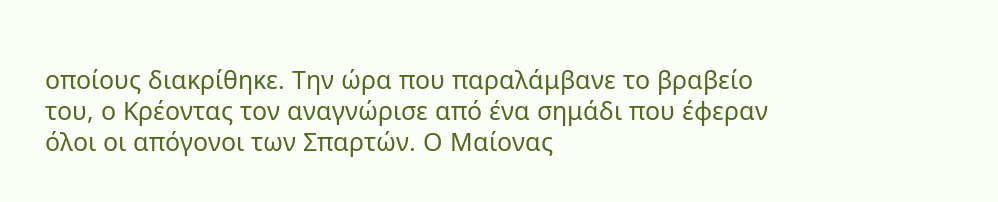οποίους διακρίθηκε. Την ώρα που παραλάμβανε το βραβείο του, ο Κρέοντας τον αναγνώρισε από ένα σημάδι που έφεραν όλοι οι απόγονοι των Σπαρτών. Ο Μαίονας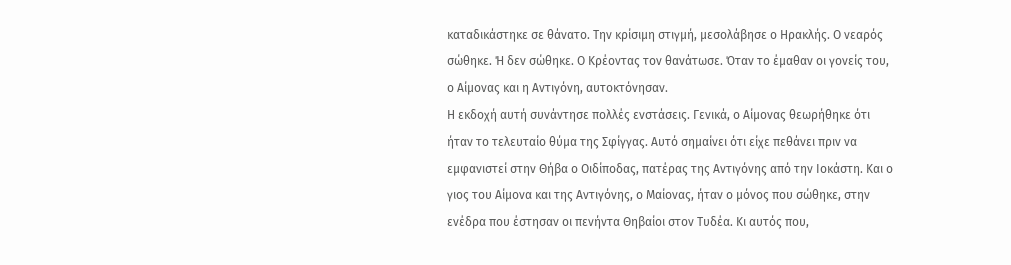καταδικάστηκε σε θάνατο. Την κρίσιμη στιγμή, μεσολάβησε ο Ηρακλής. Ο νεαρός σώθηκε. Ή δεν σώθηκε. Ο Κρέοντας τον θανάτωσε. Όταν το έμαθαν οι γονείς του, ο Αίμονας και η Αντιγόνη, αυτοκτόνησαν.
Η εκδοχή αυτή συνάντησε πολλές ενστάσεις. Γενικά, ο Αίμονας θεωρήθηκε ότι ήταν το τελευταίο θύμα της Σφίγγας. Αυτό σημαίνει ότι είχε πεθάνει πριν να εμφανιστεί στην Θήβα ο Οιδίποδας, πατέρας της Αντιγόνης από την Ιοκάστη. Και ο γιος του Αίμονα και της Αντιγόνης, ο Μαίονας, ήταν ο μόνος που σώθηκε, στην ενέδρα που έστησαν οι πενήντα Θηβαίοι στον Τυδέα. Κι αυτός που,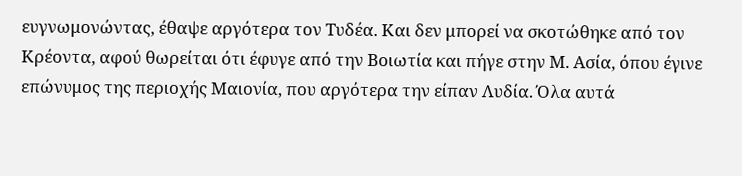ευγνωμονώντας, έθαψε αργότερα τον Τυδέα. Και δεν μπορεί να σκοτώθηκε από τον Κρέοντα, αφού θωρείται ότι έφυγε από την Βοιωτία και πήγε στην Μ. Ασία, όπου έγινε επώνυμος της περιοχής Μαιονία, που αργότερα την είπαν Λυδία. Όλα αυτά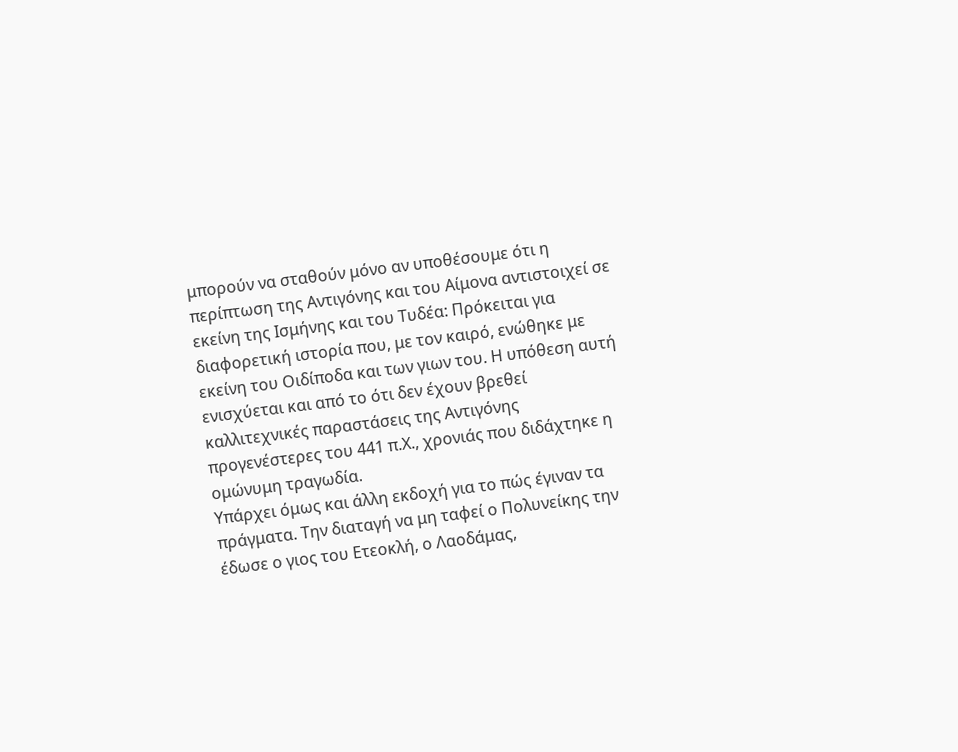μπορούν να σταθούν μόνο αν υποθέσουμε ότι η περίπτωση της Αντιγόνης και του Αίμονα αντιστοιχεί σε εκείνη της Ισμήνης και του Τυδέα: Πρόκειται για διαφορετική ιστορία που, με τον καιρό, ενώθηκε με εκείνη του Οιδίποδα και των γιων του. Η υπόθεση αυτή ενισχύεται και από το ότι δεν έχουν βρεθεί καλλιτεχνικές παραστάσεις της Αντιγόνης προγενέστερες του 441 π.Χ., χρονιάς που διδάχτηκε η ομώνυμη τραγωδία.
Υπάρχει όμως και άλλη εκδοχή για το πώς έγιναν τα πράγματα. Την διαταγή να μη ταφεί ο Πολυνείκης την έδωσε ο γιος του Ετεοκλή, ο Λαοδάμας,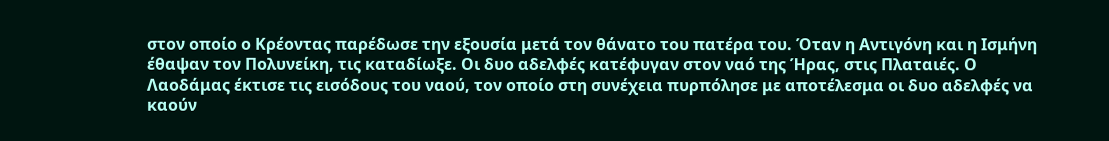στον οποίο ο Κρέοντας παρέδωσε την εξουσία μετά τον θάνατο του πατέρα του. Όταν η Αντιγόνη και η Ισμήνη έθαψαν τον Πολυνείκη, τις καταδίωξε. Οι δυο αδελφές κατέφυγαν στον ναό της Ήρας, στις Πλαταιές. Ο Λαοδάμας έκτισε τις εισόδους του ναού, τον οποίο στη συνέχεια πυρπόλησε με αποτέλεσμα οι δυο αδελφές να καούν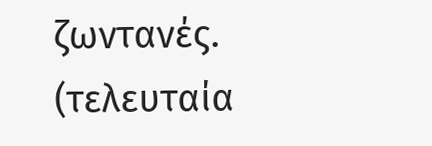ζωντανές.
(τελευταία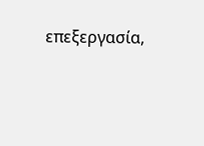επεξεργασία,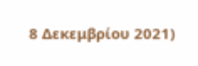8 Δεκεμβρίου 2021)